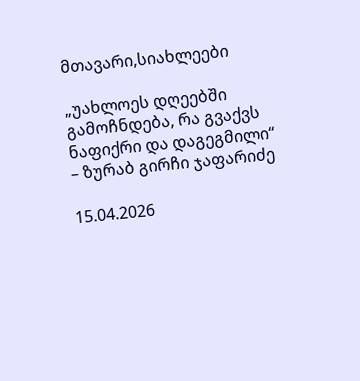მთავარი,სიახლეები

„უახლოეს დღეებში გამოჩნდება, რა გვაქვს ნაფიქრი და დაგეგმილი“ – ზურაბ გირჩი ჯაფარიძე

15.04.2026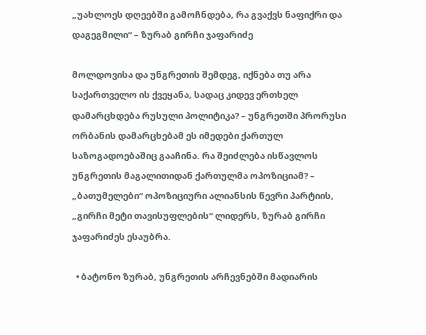„უახლოეს დღეებში გამოჩნდება, რა გვაქვს ნაფიქრი და დაგეგმილი“ – ზურაბ გირჩი ჯაფარიძე

მოლდოვისა და უნგრეთის შემდეგ, იქნება თუ არა საქართველო ის ქვეყანა, სადაც კიდევ ერთხელ დამარცხდება რუსული პოლიტიკა? – უნგრეთში პრორუსი ორბანის დამარცხებამ ეს იმედები ქართულ საზოგადოებაშიც გააჩინა. რა შეიძლება ისწავლოს უნგრეთის მაგალითიდან ქართულმა ოპოზიციამ? – „ბათუმელები“ ოპოზიციური ალიანსის წევრი პარტიის, „გირჩი მეტი თავისუფლების“ ლიდერს, ზურაბ გირჩი ჯაფარიძეს ესაუბრა.

  • ბატონო ზურაბ, უნგრეთის არჩევნებში მადიარის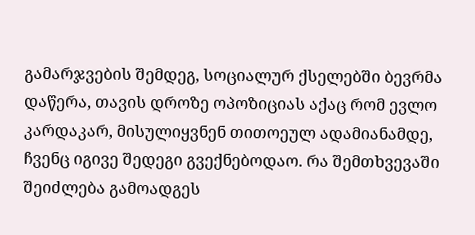გამარჯვების შემდეგ, სოციალურ ქსელებში ბევრმა დაწერა, თავის დროზე ოპოზიციას აქაც რომ ევლო კარდაკარ, მისულიყვნენ თითოეულ ადამიანამდე, ჩვენც იგივე შედეგი გვექნებოდაო. რა შემთხვევაში შეიძლება გამოადგეს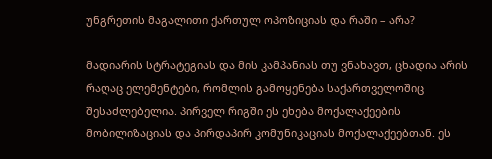უნგრეთის მაგალითი ქართულ ოპოზიციას და რაში – არა?

მადიარის სტრატეგიას და მის კამპანიას თუ ვნახავთ, ცხადია არის რაღაც ელემენტები, რომლის გამოყენება საქართველოშიც შესაძლებელია. პირველ რიგში ეს ეხება მოქალაქეების მობილიზაციას და პირდაპირ კომუნიკაციას მოქალაქეებთან. ეს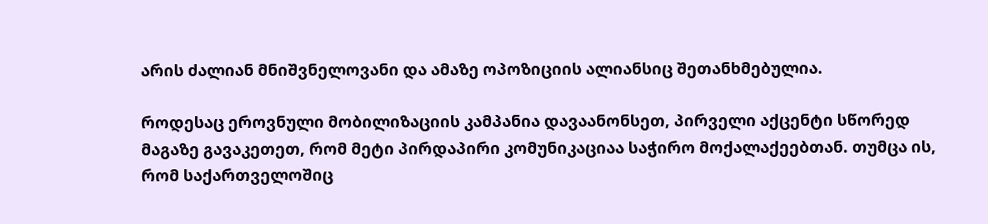არის ძალიან მნიშვნელოვანი და ამაზე ოპოზიციის ალიანსიც შეთანხმებულია.

როდესაც ეროვნული მობილიზაციის კამპანია დავაანონსეთ, პირველი აქცენტი სწორედ მაგაზე გავაკეთეთ, რომ მეტი პირდაპირი კომუნიკაციაა საჭირო მოქალაქეებთან. თუმცა ის, რომ საქართველოშიც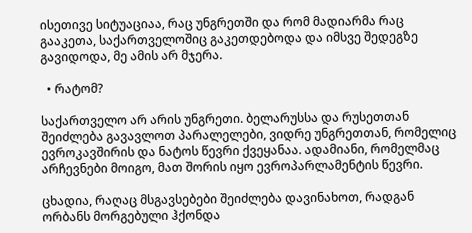ისეთივე სიტუაციაა, რაც უნგრეთში და რომ მადიარმა რაც გააკეთა, საქართველოშიც გაკეთდებოდა და იმსვე შედეგზე გავიდოდა, მე ამის არ მჯერა.

  • რატომ?

საქართველო არ არის უნგრეთი. ბელარუსსა და რუსეთთან შეიძლება გავავლოთ პარალელები, ვიდრე უნგრეთთან, რომელიც ევროკავშირის და ნატოს წევრი ქვეყანაა. ადამიანი, რომელმაც არჩევნები მოიგო, მათ შორის იყო ევროპარლამენტის წევრი.

ცხადია, რაღაც მსგავსებები შეიძლება დავინახოთ, რადგან ორბანს მორგებული ჰქონდა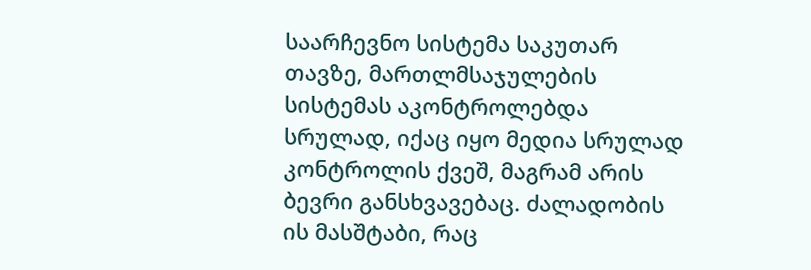საარჩევნო სისტემა საკუთარ თავზე, მართლმსაჯულების სისტემას აკონტროლებდა სრულად, იქაც იყო მედია სრულად კონტროლის ქვეშ, მაგრამ არის ბევრი განსხვავებაც. ძალადობის ის მასშტაბი, რაც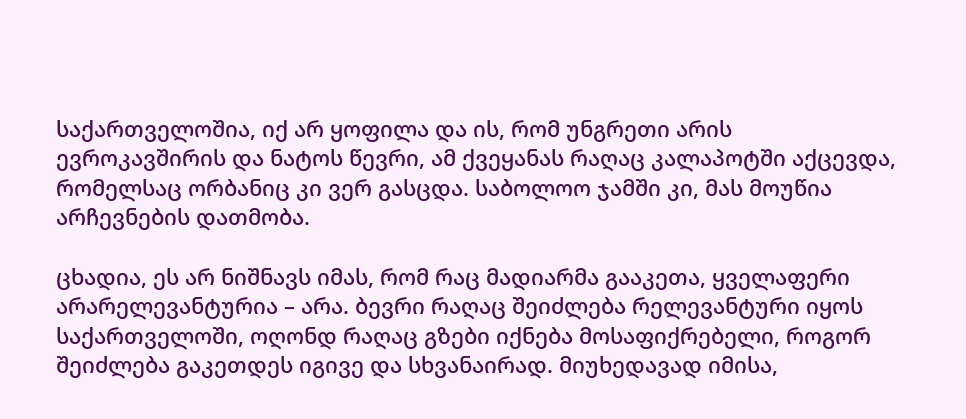საქართველოშია, იქ არ ყოფილა და ის, რომ უნგრეთი არის ევროკავშირის და ნატოს წევრი, ამ ქვეყანას რაღაც კალაპოტში აქცევდა, რომელსაც ორბანიც კი ვერ გასცდა. საბოლოო ჯამში კი, მას მოუწია არჩევნების დათმობა.

ცხადია, ეს არ ნიშნავს იმას, რომ რაც მადიარმა გააკეთა, ყველაფერი არარელევანტურია – არა. ბევრი რაღაც შეიძლება რელევანტური იყოს საქართველოში, ოღონდ რაღაც გზები იქნება მოსაფიქრებელი, როგორ შეიძლება გაკეთდეს იგივე და სხვანაირად. მიუხედავად იმისა,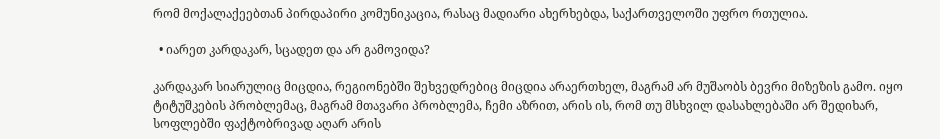რომ მოქალაქეებთან პირდაპირი კომუნიკაცია, რასაც მადიარი ახერხებდა, საქართველოში უფრო რთულია.

  • იარეთ კარდაკარ, სცადეთ და არ გამოვიდა?

კარდაკარ სიარულიც მიცდია, რეგიონებში შეხვედრებიც მიცდია არაერთხელ, მაგრამ არ მუშაობს ბევრი მიზეზის გამო. იყო ტიტუშკების პრობლემაც, მაგრამ მთავარი პრობლემა, ჩემი აზრით, არის ის, რომ თუ მსხვილ დასახლებაში არ შედიხარ, სოფლებში ფაქტობრივად აღარ არის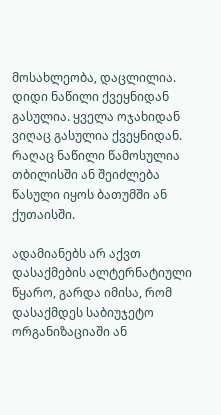მოსახლეობა, დაცლილია. დიდი ნაწილი ქვეყნიდან გასულია. ყველა ოჯახიდან ვიღაც გასულია ქვეყნიდან. რაღაც ნაწილი წამოსულია თბილისში ან შეიძლება წასული იყოს ბათუმში ან ქუთაისში.

ადამიანებს არ აქვთ დასაქმების ალტერნატიული წყარო, გარდა იმისა, რომ დასაქმდეს საბიუჯეტო ორგანიზაციაში ან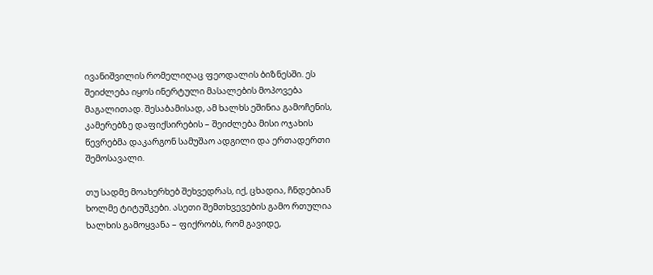ივანიშვილის რომელიღაც ფეოდალის ბიზნესში. ეს შეიძლება იყოს ინერტული მასალების მოპოვება მაგალითად. შესაბამისად, ამ ხალხს ეშინია გამოჩენის, კამერებზე დაფიქსირების – შეიძლება მისი ოჯახის წევრებმა დაკარგონ სამუშაო ადგილი და ერთადერთი შემოსავალი.

თუ სადმე მოახერხებ შეხვედრას, იქ, ცხადია, ჩნდებიან ხოლმე ტიტუშკები. ასეთი შემთხვევების გამო რთულია ხალხის გამოყვანა – ფიქრობს, რომ გავიდე,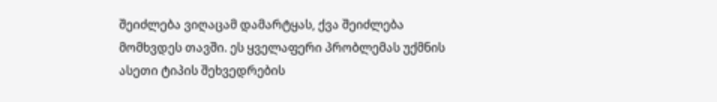შეიძლება ვიღაცამ დამარტყას, ქვა შეიძლება მომხვდეს თავში. ეს ყველაფერი პრობლემას უქმნის ასეთი ტიპის შეხვედრების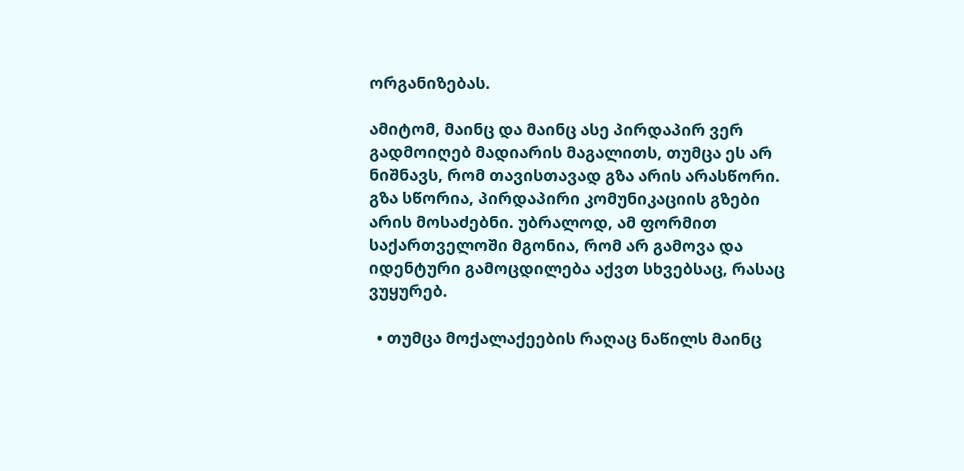ორგანიზებას.

ამიტომ, მაინც და მაინც ასე პირდაპირ ვერ გადმოიღებ მადიარის მაგალითს, თუმცა ეს არ ნიშნავს, რომ თავისთავად გზა არის არასწორი. გზა სწორია, პირდაპირი კომუნიკაციის გზები არის მოსაძებნი. უბრალოდ, ამ ფორმით საქართველოში მგონია, რომ არ გამოვა და იდენტური გამოცდილება აქვთ სხვებსაც, რასაც ვუყურებ.

  • თუმცა მოქალაქეების რაღაც ნაწილს მაინც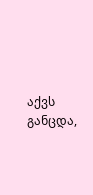აქვს განცდა,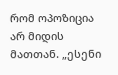რომ ოპოზიცია არ მიდის მათთან. „ესენი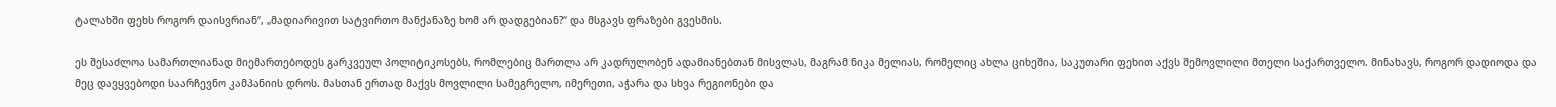ტალახში ფეხს როგორ დაისვრიან“, „მადიარივით სატვირთო მანქანაზე ხომ არ დადგებიან?“ და მსგავს ფრაზები გვესმის.

ეს შესაძლოა სამართლიანად მიემართებოდეს გარკვეულ პოლიტიკოსებს, რომლებიც მართლა არ კადრულობენ ადამიანებთან მისვლას, მაგრამ ნიკა მელიას, რომელიც ახლა ციხეშია, საკუთარი ფეხით აქვს შემოვლილი მთელი საქართველო. მინახავს, როგორ დადიოდა და მეც დავყვებოდი საარჩევნო კამპანიის დროს. მასთან ერთად მაქვს მოვლილი სამეგრელო, იმერეთი, აჭარა და სხვა რეგიონები და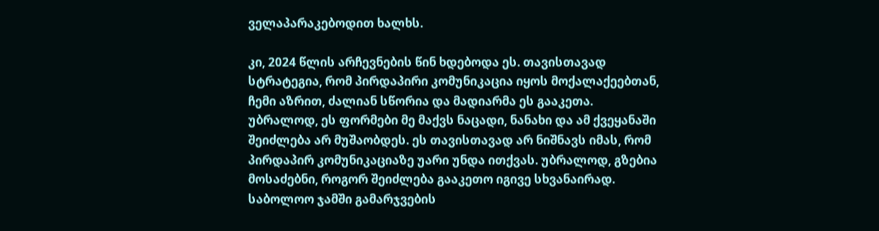ველაპარაკებოდით ხალხს.

კი, 2024 წლის არჩევნების წინ ხდებოდა ეს. თავისთავად სტრატეგია, რომ პირდაპირი კომუნიკაცია იყოს მოქალაქეებთან, ჩემი აზრით, ძალიან სწორია და მადიარმა ეს გააკეთა. უბრალოდ, ეს ფორმები მე მაქვს ნაცადი, ნანახი და ამ ქვეყანაში შეიძლება არ მუშაობდეს. ეს თავისთავად არ ნიშნავს იმას, რომ პირდაპირ კომუნიკაციაზე უარი უნდა ითქვას. უბრალოდ, გზებია მოსაძებნი, როგორ შეიძლება გააკეთო იგივე სხვანაირად. საბოლოო ჯამში გამარჯვების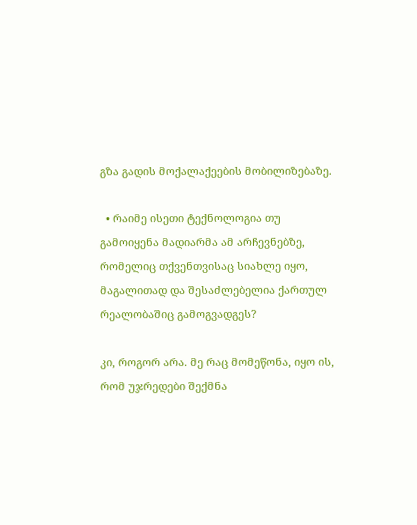გზა გადის მოქალაქეების მობილიზებაზე.

  • რაიმე ისეთი ტექნოლოგია თუ გამოიყენა მადიარმა ამ არჩევნებზე, რომელიც თქვენთვისაც სიახლე იყო, მაგალითად და შესაძლებელია ქართულ რეალობაშიც გამოგვადგეს?

კი, როგორ არა. მე რაც მომეწონა, იყო ის, რომ უჯრედები შექმნა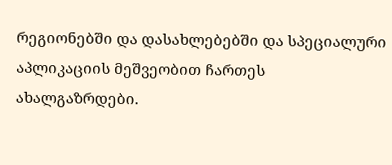რეგიონებში და დასახლებებში და სპეციალური აპლიკაციის მეშვეობით ჩართეს ახალგაზრდები.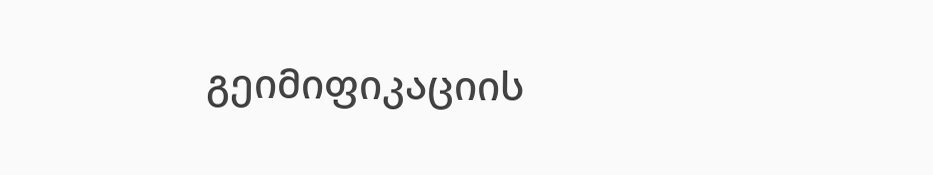გეიმიფიკაციის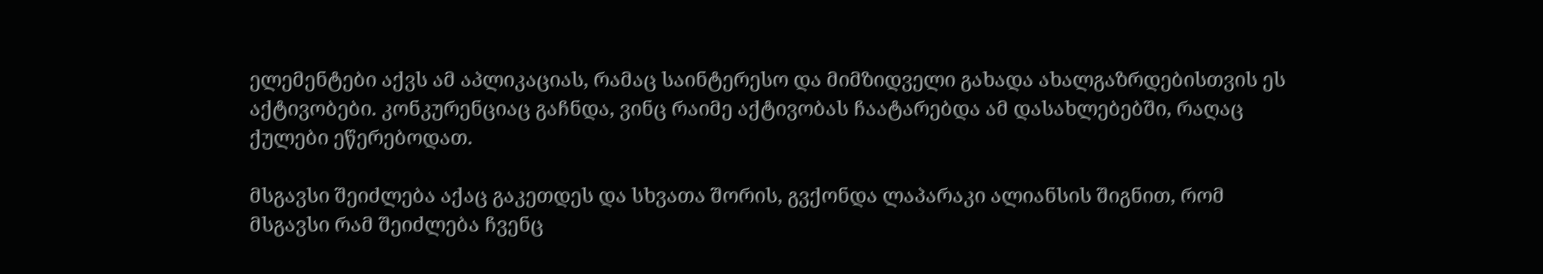ელემენტები აქვს ამ აპლიკაციას, რამაც საინტერესო და მიმზიდველი გახადა ახალგაზრდებისთვის ეს აქტივობები. კონკურენციაც გაჩნდა, ვინც რაიმე აქტივობას ჩაატარებდა ამ დასახლებებში, რაღაც ქულები ეწერებოდათ.

მსგავსი შეიძლება აქაც გაკეთდეს და სხვათა შორის, გვქონდა ლაპარაკი ალიანსის შიგნით, რომ  მსგავსი რამ შეიძლება ჩვენც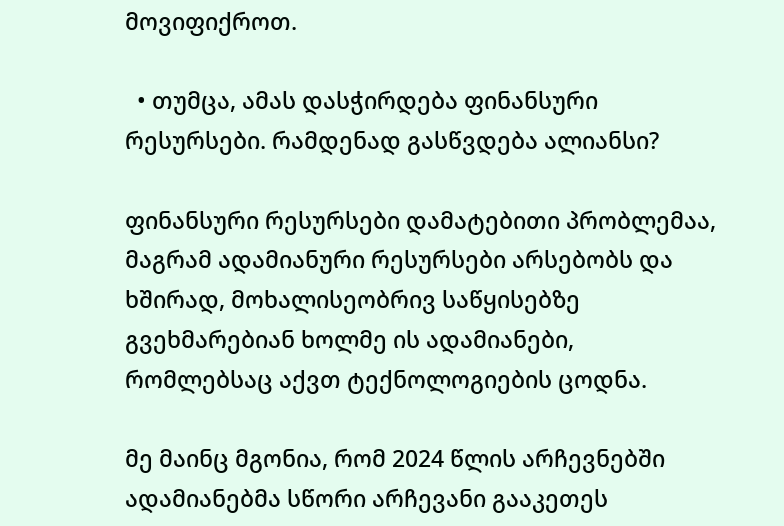მოვიფიქროთ.

  • თუმცა, ამას დასჭირდება ფინანსური რესურსები. რამდენად გასწვდება ალიანსი?

ფინანსური რესურსები დამატებითი პრობლემაა, მაგრამ ადამიანური რესურსები არსებობს და ხშირად, მოხალისეობრივ საწყისებზე გვეხმარებიან ხოლმე ის ადამიანები, რომლებსაც აქვთ ტექნოლოგიების ცოდნა.

მე მაინც მგონია, რომ 2024 წლის არჩევნებში ადამიანებმა სწორი არჩევანი გააკეთეს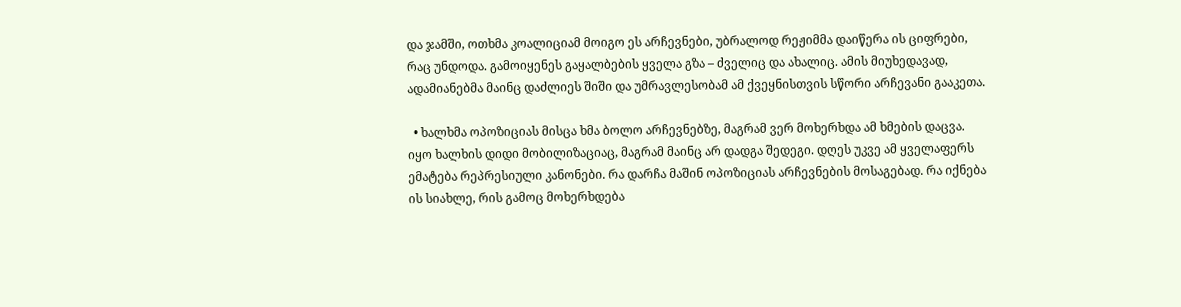და ჯამში, ოთხმა კოალიციამ მოიგო ეს არჩევნები, უბრალოდ რეჟიმმა დაიწერა ის ციფრები, რაც უნდოდა. გამოიყენეს გაყალბების ყველა გზა – ძველიც და ახალიც. ამის მიუხედავად, ადამიანებმა მაინც დაძლიეს შიში და უმრავლესობამ ამ ქვეყნისთვის სწორი არჩევანი გააკეთა.

  • ხალხმა ოპოზიციას მისცა ხმა ბოლო არჩევნებზე, მაგრამ ვერ მოხერხდა ამ ხმების დაცვა. იყო ხალხის დიდი მობილიზაციაც, მაგრამ მაინც არ დადგა შედეგი. დღეს უკვე ამ ყველაფერს ემატება რეპრესიული კანონები. რა დარჩა მაშინ ოპოზიციას არჩევნების მოსაგებად. რა იქნება ის სიახლე, რის გამოც მოხერხდება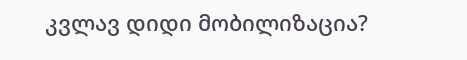კვლავ დიდი მობილიზაცია?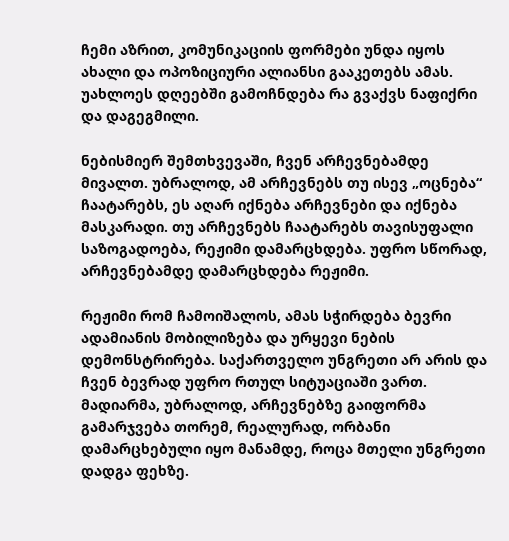ჩემი აზრით, კომუნიკაციის ფორმები უნდა იყოს ახალი და ოპოზიციური ალიანსი გააკეთებს ამას. უახლოეს დღეებში გამოჩნდება რა გვაქვს ნაფიქრი და დაგეგმილი.

ნებისმიერ შემთხვევაში, ჩვენ არჩევნებამდე მივალთ. უბრალოდ, ამ არჩევნებს თუ ისევ „ოცნება“ ჩაატარებს, ეს აღარ იქნება არჩევნები და იქნება მასკარადი. თუ არჩევნებს ჩაატარებს თავისუფალი საზოგადოება, რეჟიმი დამარცხდება. უფრო სწორად, არჩევნებამდე დამარცხდება რეჟიმი.

რეჟიმი რომ ჩამოიშალოს, ამას სჭირდება ბევრი ადამიანის მობილიზება და ურყევი ნების დემონსტრირება. საქართველო უნგრეთი არ არის და ჩვენ ბევრად უფრო რთულ სიტუაციაში ვართ. მადიარმა, უბრალოდ, არჩევნებზე გაიფორმა გამარჯვება თორემ, რეალურად, ორბანი დამარცხებული იყო მანამდე, როცა მთელი უნგრეთი დადგა ფეხზე.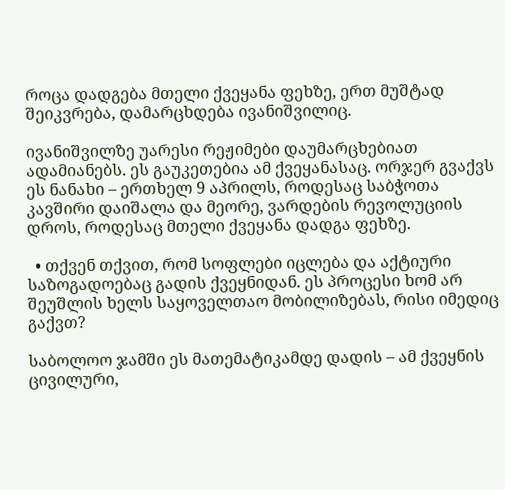როცა დადგება მთელი ქვეყანა ფეხზე, ერთ მუშტად შეიკვრება, დამარცხდება ივანიშვილიც.

ივანიშვილზე უარესი რეჟიმები დაუმარცხებიათ ადამიანებს. ეს გაუკეთებია ამ ქვეყანასაც. ორჯერ გვაქვს ეს ნანახი – ერთხელ 9 აპრილს, როდესაც საბჭოთა კავშირი დაიშალა და მეორე, ვარდების რევოლუციის დროს, როდესაც მთელი ქვეყანა დადგა ფეხზე.

  • თქვენ თქვით, რომ სოფლები იცლება და აქტიური საზოგადოებაც გადის ქვეყნიდან. ეს პროცესი ხომ არ შეუშლის ხელს საყოველთაო მობილიზებას, რისი იმედიც გაქვთ?

საბოლოო ჯამში ეს მათემატიკამდე დადის – ამ ქვეყნის ცივილური,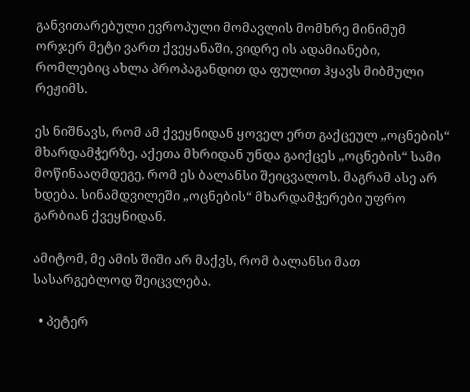განვითარებული ევროპული მომავლის მომხრე მინიმუმ ორჯერ მეტი ვართ ქვეყანაში, ვიდრე ის ადამიანები, რომლებიც ახლა პროპაგანდით და ფულით ჰყავს მიბმული რეჟიმს.

ეს ნიშნავს, რომ ამ ქვეყნიდან ყოველ ერთ გაქცეულ „ოცნების“ მხარდამჭერზე, აქეთა მხრიდან უნდა გაიქცეს „ოცნების“ სამი მოწინააღმდეგე, რომ ეს ბალანსი შეიცვალოს. მაგრამ ასე არ ხდება. სინამდვილეში „ოცნების“ მხარდამჭერები უფრო გარბიან ქვეყნიდან.

ამიტომ, მე ამის შიში არ მაქვს, რომ ბალანსი მათ სასარგებლოდ შეიცვლება.

  • პეტერ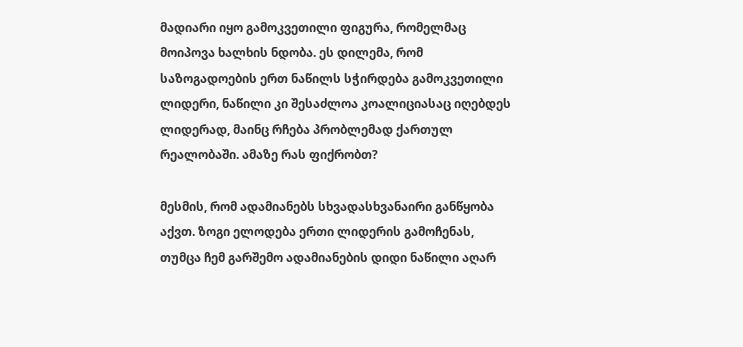მადიარი იყო გამოკვეთილი ფიგურა, რომელმაც მოიპოვა ხალხის ნდობა. ეს დილემა, რომ საზოგადოების ერთ ნაწილს სჭირდება გამოკვეთილი ლიდერი, ნაწილი კი შესაძლოა კოალიციასაც იღებდეს ლიდერად, მაინც რჩება პრობლემად ქართულ რეალობაში. ამაზე რას ფიქრობთ?

მესმის, რომ ადამიანებს სხვადასხვანაირი განწყობა აქვთ. ზოგი ელოდება ერთი ლიდერის გამოჩენას, თუმცა ჩემ გარშემო ადამიანების დიდი ნაწილი აღარ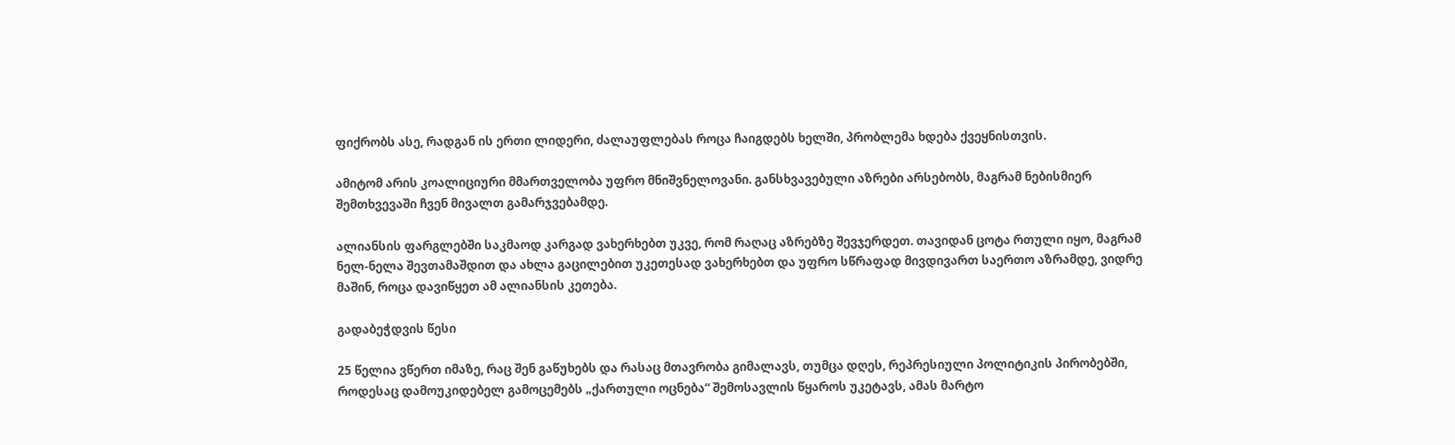ფიქრობს ასე, რადგან ის ერთი ლიდერი, ძალაუფლებას როცა ჩაიგდებს ხელში, პრობლემა ხდება ქვეყნისთვის.

ამიტომ არის კოალიციური მმართველობა უფრო მნიშვნელოვანი. განსხვავებული აზრები არსებობს, მაგრამ ნებისმიერ შემთხვევაში ჩვენ მივალთ გამარჯვებამდე.

ალიანსის ფარგლებში საკმაოდ კარგად ვახერხებთ უკვე, რომ რაღაც აზრებზე შევჯერდეთ. თავიდან ცოტა რთული იყო, მაგრამ ნელ-ნელა შევთამაშდით და ახლა გაცილებით უკეთესად ვახერხებთ და უფრო სწრაფად მივდივართ საერთო აზრამდე, ვიდრე მაშინ, როცა დავიწყეთ ამ ალიანსის კეთება.

გადაბეჭდვის წესი

25 წელია ვწერთ იმაზე, რაც შენ გაწუხებს და რასაც მთავრობა გიმალავს, თუმცა დღეს, რეპრესიული პოლიტიკის პირობებში, როდესაც დამოუკიდებელ გამოცემებს „ქართული ოცნება“ შემოსავლის წყაროს უკეტავს, ამას მარტო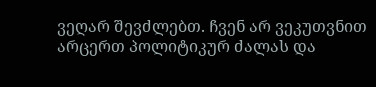ვეღარ შევძლებთ. ჩვენ არ ვეკუთვნით არცერთ პოლიტიკურ ძალას და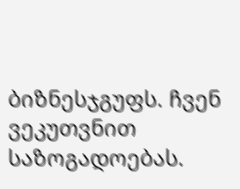ბიზნესჯგუფს. ჩვენ ვეკუთვნით საზოგადოებას.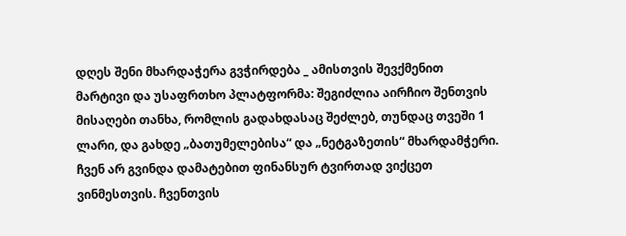დღეს შენი მხარდაჭერა გვჭირდება _ ამისთვის შევქმენით მარტივი და უსაფრთხო პლატფორმა: შეგიძლია აირჩიო შენთვის მისაღები თანხა, რომლის გადახდასაც შეძლებ, თუნდაც თვეში 1 ლარი, და გახდე „ბათუმელებისა“ და „ნეტგაზეთის“ მხარდამჭერი. ჩვენ არ გვინდა დამატებით ფინანსურ ტვირთად ვიქცეთ ვინმესთვის. ჩვენთვის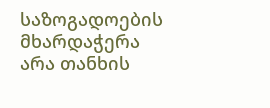საზოგადოების მხარდაჭერა არა თანხის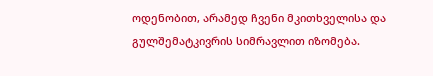ოდენობით, არამედ ჩვენი მკითხველისა და გულშემატკივრის სიმრავლით იზომება.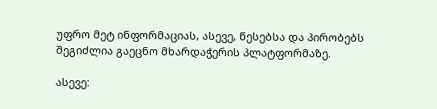უფრო მეტ ინფორმაციას, ასევე, წესებსა და პირობებს შეგიძლია გაეცნო მხარდაჭერის პლატფორმაზე.

ასევე: